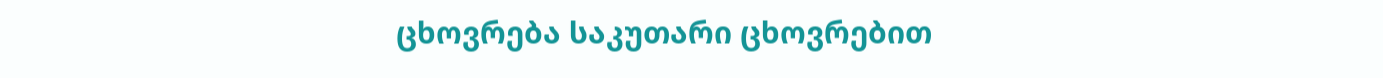ცხოვრება საკუთარი ცხოვრებით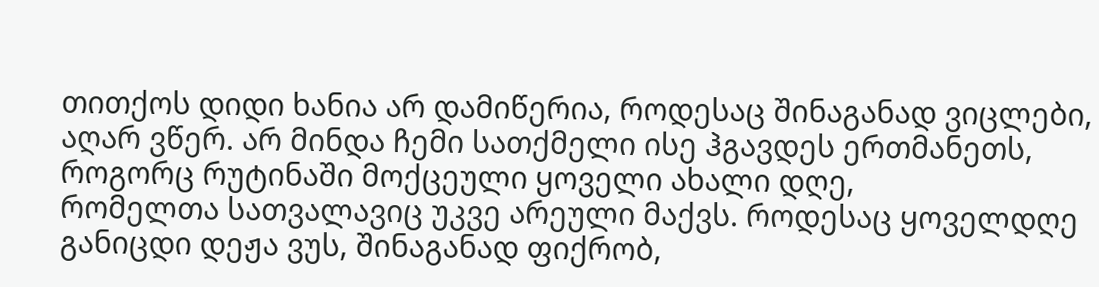თითქოს დიდი ხანია არ დამიწერია, როდესაც შინაგანად ვიცლები, აღარ ვწერ. არ მინდა ჩემი სათქმელი ისე ჰგავდეს ერთმანეთს, როგორც რუტინაში მოქცეული ყოველი ახალი დღე,
რომელთა სათვალავიც უკვე არეული მაქვს. როდესაც ყოველდღე განიცდი დეჟა ვუს, შინაგანად ფიქრობ,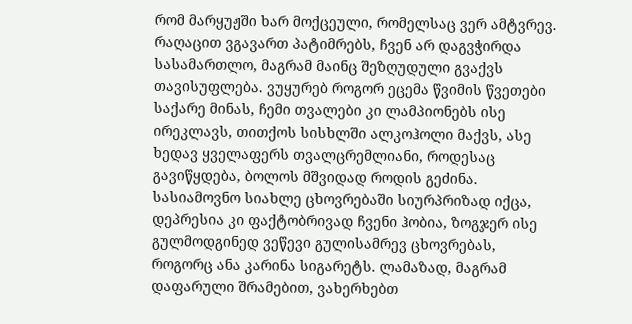რომ მარყუჟში ხარ მოქცეული, რომელსაც ვერ ამტვრევ. რაღაცით ვგავართ პატიმრებს, ჩვენ არ დაგვჭირდა სასამართლო, მაგრამ მაინც შეზღუდული გვაქვს თავისუფლება. ვუყურებ როგორ ეცემა წვიმის წვეთები საქარე მინას, ჩემი თვალები კი ლამპიონებს ისე ირეკლავს, თითქოს სისხლში ალკოჰოლი მაქვს, ასე ხედავ ყველაფერს თვალცრემლიანი, როდესაც გავიწყდება, ბოლოს მშვიდად როდის გეძინა. სასიამოვნო სიახლე ცხოვრებაში სიურპრიზად იქცა, დეპრესია კი ფაქტობრივად ჩვენი ჰობია, ზოგჯერ ისე გულმოდგინედ ვეწევი გულისამრევ ცხოვრებას, როგორც ანა კარინა სიგარეტს. ლამაზად, მაგრამ დაფარული შრამებით, ვახერხებთ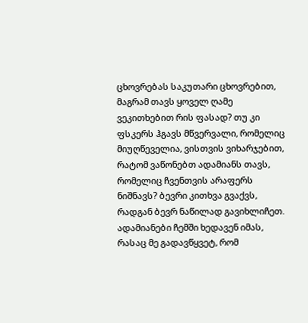ცხოვრებას საკუთარი ცხოვრებით, მაგრამ თავს ყოველ ღამე ვეკითხებით რის ფასად? თუ კი ფსკერს ჰგავს მწვერვალი, რომელიც მიუღწეველია, ვისთვის ვიხარჯებით, რატომ ვაწონებთ ადამიანს თავს, რომელიც ჩვენთვის არაფერს ნიშნავს? ბევრი კითხვა გვაქვს, რადგან ბევრ ნაწილად გავიხლიჩეთ. ადამიანები ჩემში ხედავენ იმას, რასაც მე გადავწყვეტ, რომ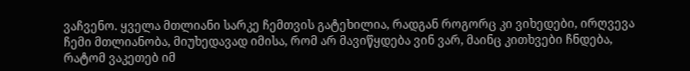ვაჩვენო. ყველა მთლიანი სარკე ჩემთვის გატეხილია, რადგან როგორც კი ვიხედები, ირღვევა ჩემი მთლიანობა, მიუხედავად იმისა, რომ არ მავიწყდება ვინ ვარ, მაინც კითხვები ჩნდება, რატომ ვაკეთებ იმ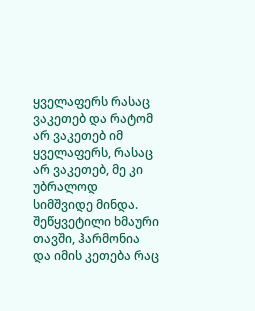ყველაფერს რასაც ვაკეთებ და რატომ არ ვაკეთებ იმ ყველაფერს, რასაც არ ვაკეთებ, მე კი უბრალოდ სიმშვიდე მინდა. შეწყვეტილი ხმაური თავში, ჰარმონია და იმის კეთება რაც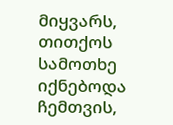მიყვარს, თითქოს სამოთხე იქნებოდა ჩემთვის,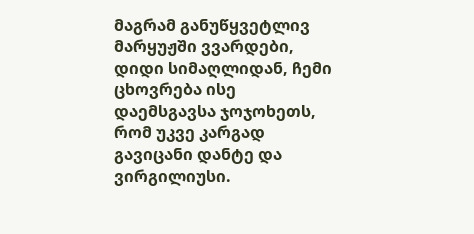მაგრამ განუწყვეტლივ მარყუჟში ვვარდები,  დიდი სიმაღლიდან, ჩემი ცხოვრება ისე დაემსგავსა ჯოჯოხეთს, რომ უკვე კარგად გავიცანი დანტე და ვირგილიუსი.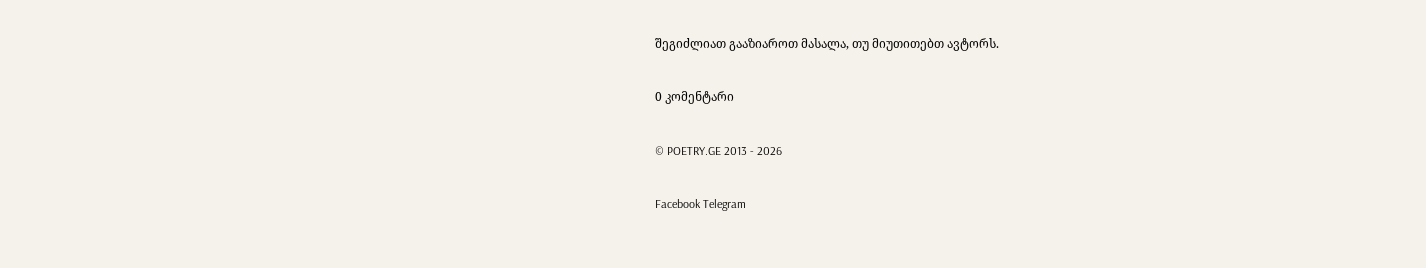შეგიძლიათ გააზიაროთ მასალა, თუ მიუთითებთ ავტორს.

0 კომენტარი

© POETRY.GE 2013 - 2026

Facebook Telegram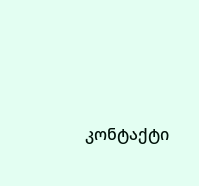კონტაქტი